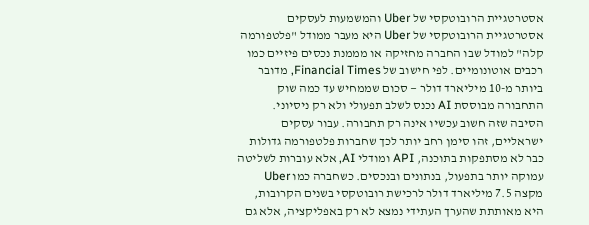אסטרטגיית הרובוטקסי של Uber והמשמעות לעסקים
אסטרטגיית הרובוטקסי של Uber היא מעבר ממודל "פלטפורמה קלה" למודל שבו החברה מחזיקה או מממנת נכסים פיזיים כמו רכבים אוטונומיים. לפי חישוב של Financial Times, מדובר ביותר מ-10 מיליארד דולר — סכום שממחיש עד כמה שוק התחבורה מבוססת AI נכנס לשלב תפעולי ולא רק ניסיוני.
הסיבה שזה חשוב עכשיו אינה רק תחבורה. עבור עסקים ישראליים, זהו סימן רחב יותר לכך שחברות פלטפורמה גדולות כבר לא מסתפקות בתוכנה, API ומודלי AI, אלא עוברות לשליטה עמוקה יותר בתפעול, בנתונים ובנכסים. כשחברה כמו Uber מקצה 7.5 מיליארד דולר לרכישת רובוטקסי בשנים הקרובות, היא מאותתת שהערך העתידי נמצא לא רק באפליקציה, אלא גם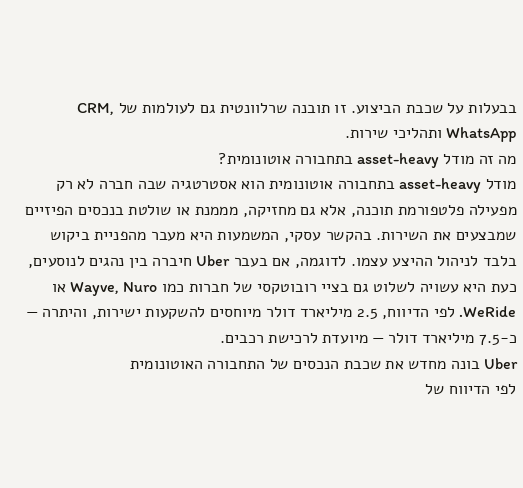בבעלות על שכבת הביצוע. זו תובנה שרלוונטית גם לעולמות של CRM, WhatsApp ותהליכי שירות.
מה זה מודל asset-heavy בתחבורה אוטונומית?
מודל asset-heavy בתחבורה אוטונומית הוא אסטרטגיה שבה חברה לא רק מפעילה פלטפורמת תוכנה, אלא גם מחזיקה, מממנת או שולטת בנכסים הפיזיים שמבצעים את השירות. בהקשר עסקי, המשמעות היא מעבר מהפניית ביקוש בלבד לניהול ההיצע עצמו. לדוגמה, אם בעבר Uber חיברה בין נהגים לנוסעים, כעת היא עשויה לשלוט גם בציי רובוטקסי של חברות כמו Wayve, Nuro או WeRide. לפי הדיווח, 2.5 מיליארד דולר מיוחסים להשקעות ישירות, והיתרה — כ-7.5 מיליארד דולר — מיועדת לרכישת רכבים.
Uber בונה מחדש את שכבת הנכסים של התחבורה האוטונומית
לפי הדיווח של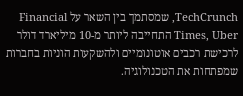TechCrunch, שמסתמך בין השאר על Financial Times, Uber התחייבה ליותר מ-10 מיליארד דולר לרכישת רכבים אוטונומיים ולהשקעות הוניות בחברות שמפתחות את הטכנולוגיה.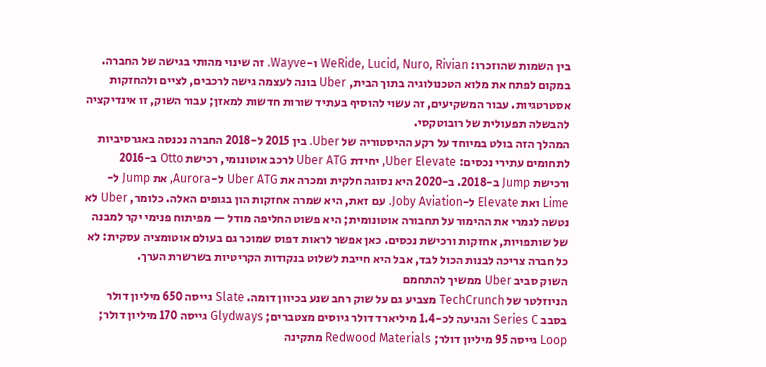בין השמות שהוזכרו: WeRide, Lucid, Nuro, Rivian ו-Wayve. זה שינוי מהותי בגישה של החברה. במקום לפתח את מלוא הטכנולוגיה בתוך הבית, Uber בונה לעצמה גישה לרכבים, לציים ולהחזקות אסטרטגיות. עבור המשקיעים, זה עשוי להוסיף בעתיד שורות חדשות למאזן; עבור השוק, זו אינדיקציה להבשלה תפעולית של רובוטקסי.
המהלך הזה בולט במיוחד על רקע ההיסטוריה של Uber. בין 2015 ל-2018 החברה נכנסה באגרסיביות לתחומים עתירי נכסים: Uber Elevate, יחידת Uber ATG לרכב אוטונומי, רכישת Otto ב-2016 ורכישת Jump ב-2018. ב-2020 היא נסוגה חלקית ומכרה את Uber ATG ל-Aurora, את Jump ל-Lime ואת Elevate ל-Joby Aviation. עם זאת, היא שמרה אחזקות הון בגופים האלה. כלומר, Uber לא נטשה לגמרי את ההימור על תחבורה אוטונומית; היא פשוט החליפה מודל — מפיתוח פנימי יקר למבנה של שותפויות, אחזקות ורכישת נכסים. כאן אפשר לראות דפוס שמוכר גם בעולם אוטומציה עסקית: לא כל חברה צריכה לבנות הכול לבד, אבל היא חייבת לשלוט בנקודות הקריטיות בשרשרת הערך.
השוק סביב Uber ממשיך להתחמם
הניוזלטר של TechCrunch מצביע גם על שוק רחב שנע בכיוון דומה. Slate גייסה 650 מיליון דולר בסבב Series C והגיעה לכ-1.4 מיליארד דולר גיוסים מצטברים; Glydways גייסה 170 מיליון דולר; Loop גייסה 95 מיליון דולר; Redwood Materials מתקינה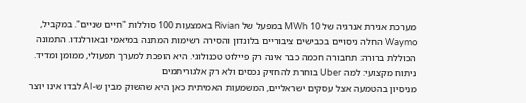מערכת אגירת אנרגיה של 10 MWh במפעל של Rivian באמצעות 100 סוללות "חיים שניים". במקביל, Waymo החלה ניסויים בכבישים ציבוריים בלונדון והסירה רשימות המתנה במיאמי ובאורלנדו. התמונה הכוללת ברורה: תחבורה חכמה כבר אינה רק פיילוט טכנולוגי. היא הופכת למערך תפעולי, ממומן ומדיד.
ניתוח מקצועי: למה Uber בוחרת להחזיק נכסים ולא רק אלגוריתמים
מניסיון בהטמעה אצל עסקים ישראליים, המשמעות האמיתית כאן היא שהשוק מבין ש-AI לבדו אינו יוצר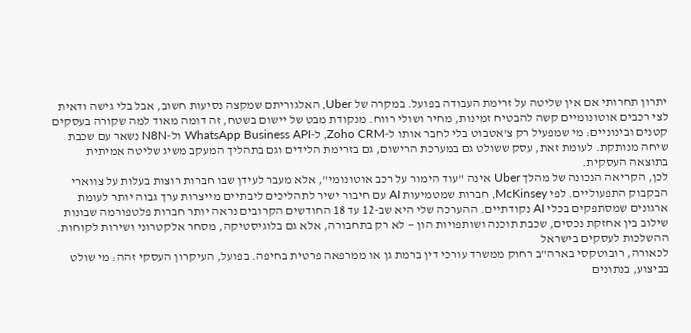יתרון תחרותי אם אין שליטה על זרימת העבודה בפועל. במקרה של Uber, האלגוריתם שמקצה נסיעות חשוב, אבל בלי גישה ודאית לצי רכבים אוטונומיים קשה להבטיח זמינות, מחיר ושולי רווח. מנקודת מבט של יישום בשטח, זה דומה מאוד למה שקורה בעסקים קטנים ובינוניים: מי שמפעיל רק צ'אטבוט בלי לחבר אותו ל-Zoho CRM, ל-WhatsApp Business API ול-N8N נשאר עם שכבת שיחה מנותקת. לעומת זאת, עסק ששולט גם במערכת הרישום, גם בזרימת הלידים וגם בתהליך המעקב משיג שליטה אמיתית בתוצאה העסקית.
לכן, הקריאה הנכונה של מהלך Uber אינה "עוד הימור על רכב אוטונומי", אלא מעבר לעידן שבו חברות רוצות בעלות על צווארי הבקבוק התפעוליים. לפי McKinsey, חברות שמטמיעות AI עם חיבור ישיר לתהליכים ליבתיים מייצרות ערך גבוה יותר לעומת ארגונים שמסתפקים בכלי AI נקודתיים. ההערכה שלי היא שב-12 עד 18 החודשים הקרובים נראה יותר חברות פלטפורמה שבונות שילוב בין אחזקת נכסים, שכבת תוכנה ושותפויות הון — לא רק בתחבורה, אלא גם בלוגיסטיקה, מסחר אלקטרוני ושירות לקוחות.
ההשלכות לעסקים בישראל
לכאורה, רובוטקסי בארה"ב רחוק ממשרד עורכי דין ברמת גן או ממרפאה פרטית בחיפה. בפועל, העיקרון העסקי זהה: מי שולט בביצוע, בנתונים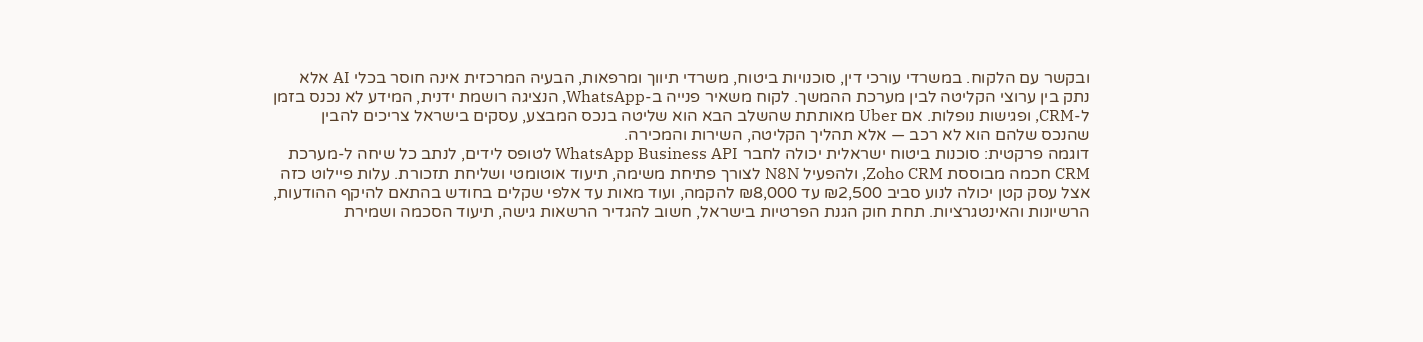ובקשר עם הלקוח. במשרדי עורכי דין, סוכנויות ביטוח, משרדי תיווך ומרפאות, הבעיה המרכזית אינה חוסר בכלי AI אלא נתק בין ערוצי הקליטה לבין מערכת ההמשך. לקוח משאיר פנייה ב-WhatsApp, הנציגה רושמת ידנית, המידע לא נכנס בזמן ל-CRM, ופגישות נופלות. אם Uber מאותתת שהשלב הבא הוא שליטה בנכס המבצע, עסקים בישראל צריכים להבין שהנכס שלהם הוא לא רכב — אלא תהליך הקליטה, השירות והמכירה.
דוגמה פרקטית: סוכנות ביטוח ישראלית יכולה לחבר WhatsApp Business API לטופס לידים, לנתב כל שיחה ל-מערכת CRM חכמה מבוססת Zoho CRM, ולהפעיל N8N לצורך פתיחת משימה, תיעוד אוטומטי ושליחת תזכורת. עלות פיילוט כזה אצל עסק קטן יכולה לנוע סביב ₪2,500 עד ₪8,000 להקמה, ועוד מאות עד אלפי שקלים בחודש בהתאם להיקף ההודעות, הרשיונות והאינטגרציות. תחת חוק הגנת הפרטיות בישראל, חשוב להגדיר הרשאות גישה, תיעוד הסכמה ושמירת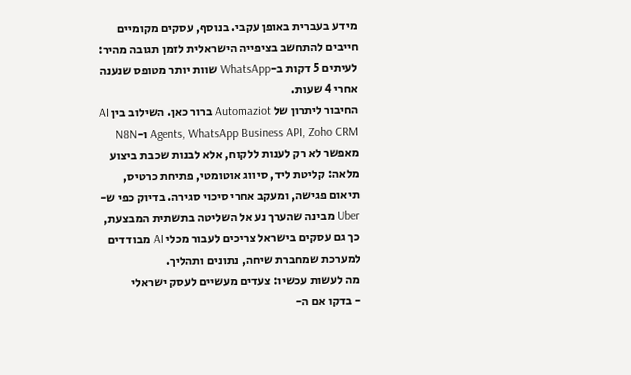מידע בעברית באופן עקבי. בנוסף, עסקים מקומיים חייבים להתחשב בציפייה הישראלית לזמן תגובה מהיר: לעיתים 5 דקות ב-WhatsApp שוות יותר מטופס שנענה אחרי 4 שעות.
החיבור ליתרון של Automaziot ברור כאן. השילוב בין AI Agents, WhatsApp Business API, Zoho CRM ו-N8N מאפשר לא רק לענות ללקוח, אלא לבנות שכבת ביצוע מלאה: קליטת ליד, סיווג אוטומטי, פתיחת כרטיס, תיאום פגישה, ומעקב אחרי סיכוי סגירה. בדיוק כפי ש-Uber מבינה שהערך נע אל השליטה בתשתית המבצעת, כך גם עסקים בישראל צריכים לעבור מכלי AI מבודדים למערכת שמחברת שיחה, נתונים ותהליך.
מה לעשות עכשיו: צעדים מעשיים לעסק ישראלי
- בדקו אם ה-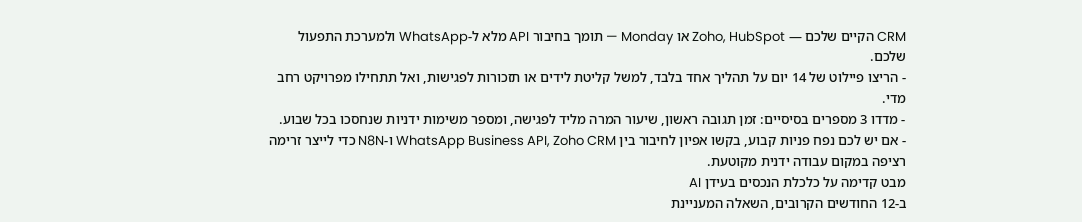CRM הקיים שלכם — Zoho, HubSpot או Monday — תומך בחיבור API מלא ל-WhatsApp ולמערכת התפעול שלכם.
- הריצו פיילוט של 14 יום על תהליך אחד בלבד, למשל קליטת לידים או תזכורות לפגישות, ואל תתחילו מפרויקט רחב מדי.
- מדדו 3 מספרים בסיסיים: זמן תגובה ראשון, שיעור המרה מליד לפגישה, ומספר משימות ידניות שנחסכו בכל שבוע.
- אם יש לכם נפח פניות קבוע, בקשו אפיון לחיבור בין WhatsApp Business API, Zoho CRM ו-N8N כדי לייצר זרימה רציפה במקום עבודה ידנית מקוטעת.
מבט קדימה על כלכלת הנכסים בעידן AI
ב-12 החודשים הקרובים, השאלה המעניינת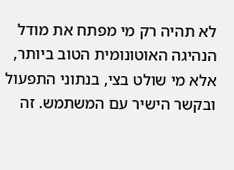לא תהיה רק מי מפתח את מודל הנהיגה האוטונומית הטוב ביותר, אלא מי שולט בצי, בנתוני התפעול ובקשר הישיר עם המשתמש. זה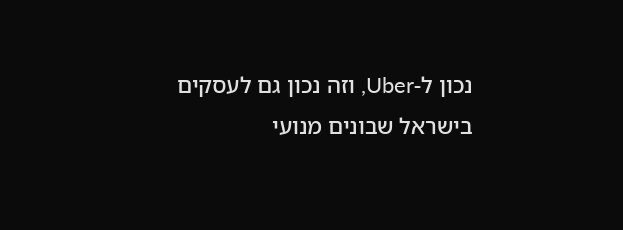נכון ל-Uber, וזה נכון גם לעסקים בישראל שבונים מנועי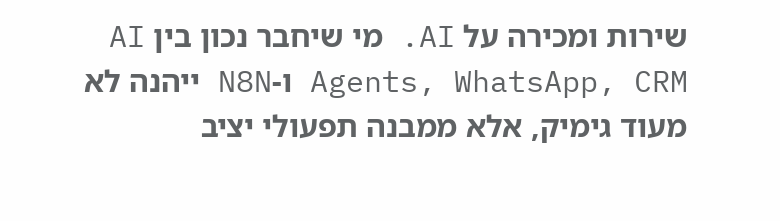שירות ומכירה על AI. מי שיחבר נכון בין AI Agents, WhatsApp, CRM ו-N8N ייהנה לא מעוד גימיק, אלא ממבנה תפעולי יציב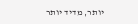יותר, מדיד יותר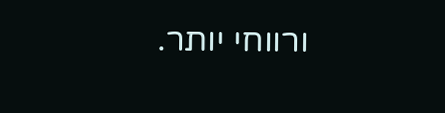ורווחי יותר.